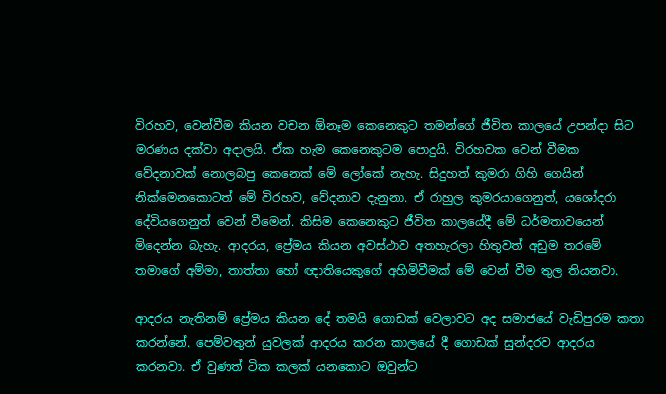විරහව, වෙන්වීම කියන වචන ඕනෑම කෙනෙකුට තමන්ගේ ජීවිත කාලයේ උපන්දා සිට මරණය දක්වා අදාලයි. ඒක හැම කෙනෙකුටම පොදුයි. විරහවක වෙන් වීමක වේදනාවක් නොලබපු කෙනෙක් මේ ලෝකේ නැහැ. සිදුහත් කුමරා ගිහි ගෙයින් නික්මෙනකොටත් මේ විරහව, වේදනාව දැනුනා. ඒ රාහුල කුමරයාගෙනුත්, යශෝදරා දේවියගෙනුත් වෙන් වීමෙන්. කිසිම කෙනෙකුට ජීවිත කාලයේදී මේ ධර්මතාවයෙන් මිදෙන්න බැහැ. ආදරය, ප්‍රේමය කියන අවස්ථාව අතහැරලා හිතුවත් අඩුම තරමේ තමාගේ අම්මා, තාත්තා හෝ ඥාතියෙකුගේ අහිමිවීමක් මේ වෙන් වීම තුල තියනවා.

ආදරය නැතිනම් ප්‍රේමය කියන දේ තමයි ගොඩක් වෙලාවට අද සමාජයේ වැඩිපුරම කතා කරන්නේ. පෙම්වතුන් යුවලක් ආදරය කරන කාලයේ දී ගොඩක් සුන්දරව ආදරය කරනවා. ඒ වුණත් ටික කලක් යනකොට ඔවුන්ට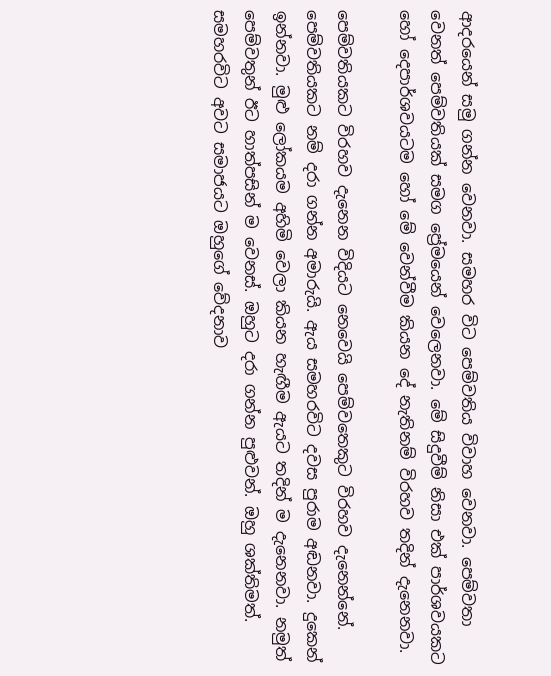ආදරයෙන් සමු ගන්න වෙනවා. සමහර විට පෙම්වතිය විවාහ වෙනවා. පෙම්වතා වෙනත් පෙම්වතියක් සමග ප්‍රේමයෙන් වෙලෙනවා. මේ සිදුවීම් නිසා එක් පාර්ශවයකට හෝ දෙපාර්ශවයටම හෝ මේ වෙන්වීම කියන දේ නැතිනම් විරහව තදින් දැනෙනවා.

පෙම්වතියකට විරහව දැනෙන විදියට නෙවෙයි පෙම්වතෙකුට විරහව දැනෙන්නේ. පෙම්වතියකට නම් දරා ගන්න අමාරුයි. ඇය සමහරවිට දවස පුරාම අඬනවා. දුකෙන් ඉන්නවා. මුළු ලෝකයම අහිමි වෙලා කියන හැඟීම ඇයට තදින් ම දැනෙනවා. නමුත් පෙම්වතුන් ඊට හාත්පසින් ම වෙනස්. ඔහුට දරා ගන්න පුළුවන්. ඔහු ශක්තිමත්. සමහරවිට අවට සමාජයට ඔහුගේ වේදනාව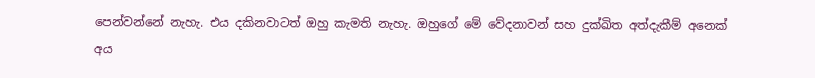පෙන්වන්නේ නැහැ. එය දකිනවාටත් ඔහු කැමති නැහැ. ඔහුගේ මේ වේදනාවන් සහ දුක්ඛිත අත්දැකීම් අනෙක් අය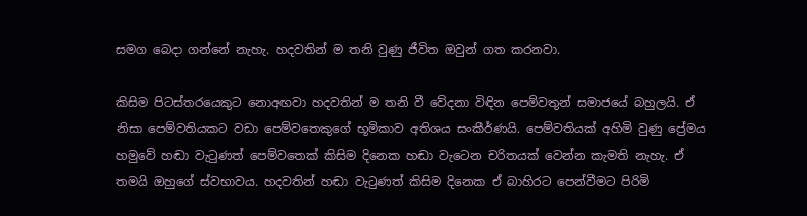සමග බෙදා ගන්නේ නැහැ. හදවතින් ම තනි වුණු ජීවිත ඔවුන් ගත කරනවා.

කිසිම පිටස්තරයෙකුට නොඅඟවා හදවතින් ම තනි වී වේදනා විඳින පෙම්වතුන් සමාජයේ බහුලයි. ඒ නිසා පෙම්වතියකට වඩා පෙම්වතෙකුගේ භූමිකාව අතිශය සංකීර්ණයි. පෙම්වතියක් අහිමි වුණු ප්‍රේමය හමුවේ හඬා වැටුණත් පෙම්වතෙක් කිසිම දිනෙක හඬා වැටෙන චරිතයක් වෙන්න කැමති නැහැ. ඒ තමයි ඔහුගේ ස්වභාවය. හදවතින් හඬා වැටුණත් කිසිම දිනෙක ඒ බාහිරට පෙන්වීමට පිරිමි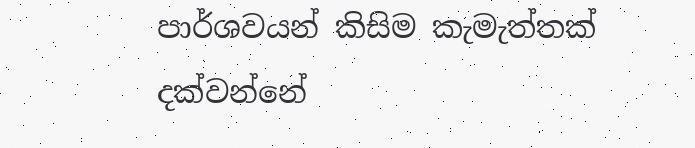පාර්ශවයන් කිසිම කැමැත්තක් දක්වන්නේ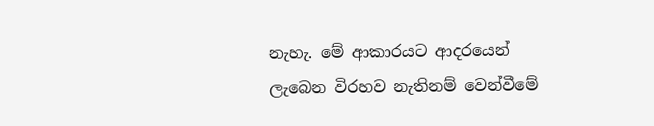නැහැ. මේ ආකාරයට ආදරයෙන් ලැබෙන විරහව නැතිනම් වෙන්වීමේ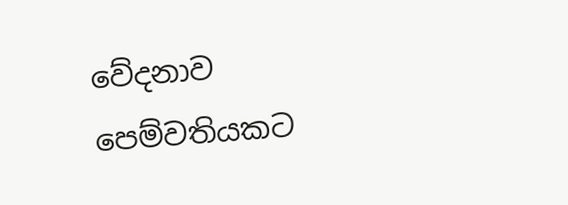වේදනාව පෙම්වතියකට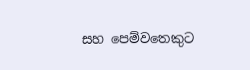සහ පෙම්වතෙකුට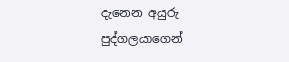දැනෙන අයුරු පුද්ගලයාගෙන්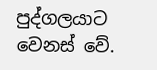පුද්ගලයාට වෙනස් වේ.